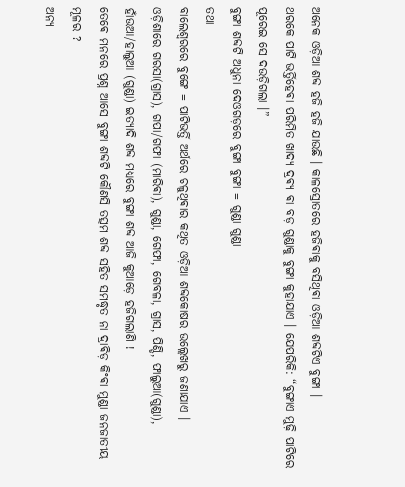ଅନେକ ଓଡ଼ିଆ ଶବ୍ଦ ହଜି ହଜି ଯାଉଛି । କାଳସ୍ରୋତରେ ହଜିଵାକୁ ବସିଥିଵା ଓଡ଼ିଆ ଶବ୍ଦଟିଏ ବୁଙ୍ଗା ।
ଥରକେ ପାଟି ଭର୍ତ୍ତିହେଵା ପରିମିତ ଖାଦ୍ଯ ଦ୍ରଵ୍ଯ ଵା ବଡ଼ ଗୁଣ୍ଡାକୁ ବୁଙ୍ଗା କୁହାଯାଏ । ଯେପରିକି: “ବୁଙ୍ଗାଏ ମୁଢ଼ି ପାଟିରେ ପୂରେଇ ସେ ଦଉଡ଼ିଗଲା ।”
ବୁଙ୍ଗା ଶବ୍ଦଟି ଅଧୁନା ଦେଓଗଡ଼ରେ ବୁଙ୍ଗା ବୁଙ୍ଗା = ଗୁଣ୍ଡା ଗୁଣ୍ଡା
ତଥା
ବାଲେଶ୍ବରରେ ବୁଙ୍ଗେ = ପାଟିଭର୍ତ୍ତି ଅର୍ଥରେ ଚଳୁଥିଵାର କଥିତ ଓଡ଼ିଆ ଶବ୍ଦକୋଷର ଉଲ୍ଲେଖରୁ ଜଣାଯାଏ ।
ଓଡ଼ିଶାରେ ଗରସା(ଗ୍ରାସ), ଗପା/ଗଫା (ମାରିଵା), ଗୁଣ୍ଡା, ଗେଫା, ଗେବଳା, ଗ୍ରାସ, ପିଣ୍ଡି, ଫାଲୁଆ(ଗୁଣ୍ଡା), ହାଁଉଆ/ହାଲୁଆ (ଗୁଣ୍ଡା) ଇତ୍ୟାଦି ଶବ୍ଦ ମଧ୍ୟରେ ବୁଙ୍ଗା ଶବ୍ଦ ଆଜି କୁଆଡ଼େ ହଜିଗଲାଣି !
ତେଵେ ମନରେ ପ୍ରଶ୍ନ ଆସେ ବୁଙ୍ଗା ଶବ୍ଦଟି କୌଣସି ତତ୍ସମ ଶବ୍ଦ ସହିତ ସମଦ୍ଧୃତ ନା ଦ୍ରାଵିଡ଼ କିଂଵା ମୁଣ୍ଡା ଜନଜାତୀୟ ମୂଳର ?
ଅନ୍ୟ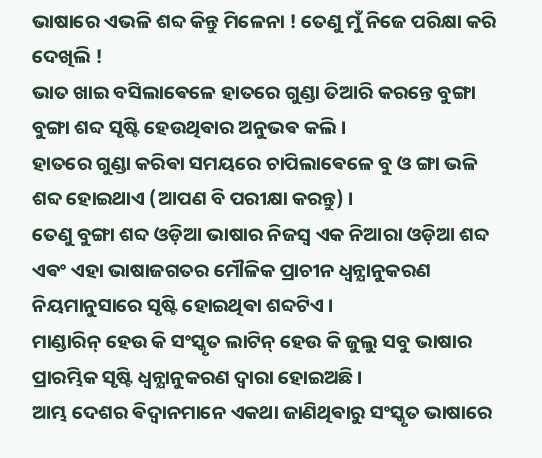ଭାଷାରେ ଏଭଳି ଶବ୍ଦ କିନ୍ତୁ ମିଳେନା ! ତେଣୁ ମୁଁ ନିଜେ ପରିକ୍ଷା କରି ଦେଖିଲି !
ଭାତ ଖାଇ ବସିଲାଵେଳେ ହାତରେ ଗୁଣ୍ଡା ତିଆରି କରନ୍ତେ ବୁଙ୍ଗା ବୁଙ୍ଗା ଶବ୍ଦ ସୃଷ୍ଟି ହେଉଥିଵାର ଅନୁଭଵ କଲି ।
ହାତରେ ଗୁଣ୍ଡା କରିଵା ସମୟରେ ଚାପିଲାଵେଳେ ବୁ ଓ ଙ୍ଗା ଭଳି ଶବ୍ଦ ହୋଇଥାଏ (ଆପଣ ବି ପରୀକ୍ଷା କରନ୍ତୁ) ।
ତେଣୁ ବୁଙ୍ଗା ଶବ୍ଦ ଓଡ଼ିଆ ଭାଷାର ନିଜସ୍ୱ ଏକ ନିଆରା ଓଡ଼ିଆ ଶବ୍ଦ ଏଵଂ ଏହା ଭାଷାଜଗତର ମୌଳିକ ପ୍ରାଚୀନ ଧ୍ଵନ୍ଯାନୁକରଣ ନିୟମାନୁସାରେ ସୃଷ୍ଟି ହୋଇଥିଵା ଶବ୍ଦଟିଏ ।
ମାଣ୍ଡାରିନ୍ ହେଉ କି ସଂସ୍କୃତ ଲାଟିନ୍ ହେଉ କି ଜୁଲୁ ସବୁ ଭାଷାର ପ୍ରାରମ୍ଭିକ ସୃଷ୍ଟି ଧ୍ଵନ୍ଯାନୁକରଣ ଦ୍ଵାରା ହୋଇଅଛି ।
ଆମ୍ଭ ଦେଶର ଵିଦ୍ଵାନମାନେ ଏକଥା ଜାଣିଥିଵାରୁ ସଂସ୍କୃତ ଭାଷାରେ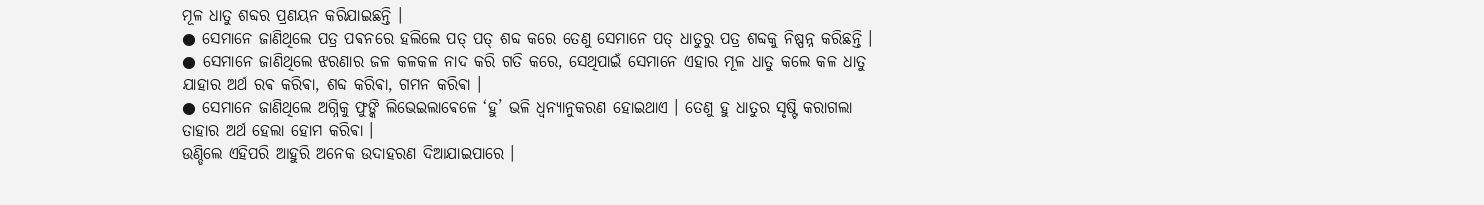ମୂଳ ଧାତୁ ଶବ୍ଦର ପ୍ରଣୟନ କରିଯାଇଛନ୍ତି ।
● ସେମାନେ ଜାଣିଥିଲେ ପତ୍ର ପଵନରେ ହଲିଲେ ପତ୍ ପତ୍ ଶବ୍ଦ କରେ ତେଣୁ ସେମାନେ ପତ୍ ଧାତୁରୁ ପତ୍ର ଶବ୍ଦକୁ ନିଷ୍ପନ୍ନ କରିଛନ୍ତି ।
● ସେମାନେ ଜାଣିଥିଲେ ଝରଣାର ଜଳ କଳକଳ ନାଦ କରି ଗତି କରେ, ସେଥିପାଇଁ ସେମାନେ ଏହାର ମୂଳ ଧାତୁ କଲେ କଳ ଧାତୁ ଯାହାର ଅର୍ଥ ରଵ କରିଵା, ଶବ୍ଦ କରିଵା, ଗମନ କରିଵା ।
● ସେମାନେ ଜାଣିଥିଲେ ଅଗ୍ନିକୁ ଫୁଙ୍କି ଲିଭେଇଲାଵେଳେ ‘ହୁ’ ଭଳି ଧ୍ଵନ୍ଯାନୁକରଣ ହୋଇଥାଏ । ତେଣୁ ହୁ ଧାତୁର ସୃଷ୍ଟି କରାଗଲା ତାହାର ଅର୍ଥ ହେଲା ହୋମ କରିଵା ।
ଉଣ୍ଡିଲେ ଏହିପରି ଆହୁରି ଅନେକ ଉଦାହରଣ ଦିଆଯାଇପାରେ ।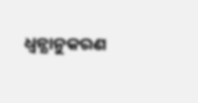ଧ୍ଵନ୍ଯାନୁକରଣ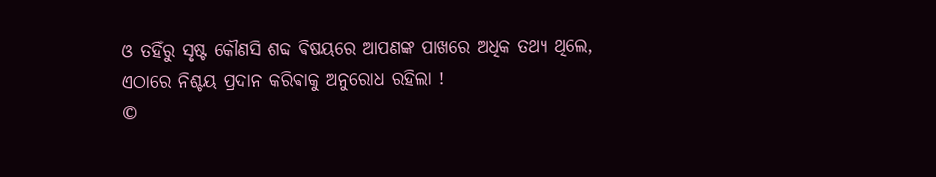ଓ ତହିଁରୁ ସୃଷ୍ଟ କୌଣସି ଶବ୍ଦ ଵିଷୟରେ ଆପଣଙ୍କ ପାଖରେ ଅଧିକ ତଥ୍ୟ ଥିଲେ, ଏଠାରେ ନିଶ୍ଚୟ ପ୍ରଦାନ କରିଵାକୁ ଅନୁରୋଧ ରହିଲା !
©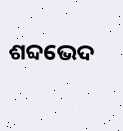ଶବ୍ଦଭେଦ